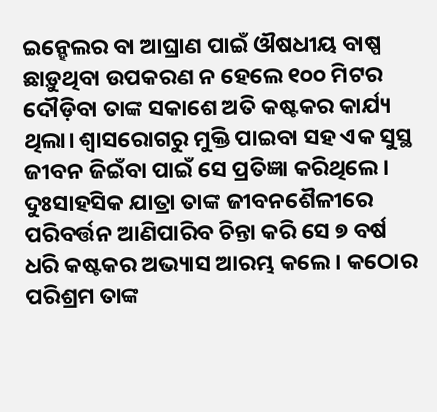ଇନ୍ହେଲର ବା ଆଘ୍ରାଣ ପାଇଁ ଔଷଧୀୟ ବାଷ୍ପ ଛାଡ଼ୁଥିବା ଉପକରଣ ନ ହେଲେ ୧୦୦ ମିଟର ଦୌଡ଼ିବା ତାଙ୍କ ସକାଶେ ଅତି କଷ୍ଟକର କାର୍ଯ୍ୟ ଥିଲା। ଶ୍ୱାସରୋଗରୁ ମୁକ୍ତି ପାଇବା ସହ ଏକ ସୁସ୍ଥ ଜୀବନ ଜିଇଁବା ପାଇଁ ସେ ପ୍ରତିଜ୍ଞା କରିଥିଲେ। ଦୁଃସାହସିକ ଯାତ୍ରା ତାଙ୍କ ଜୀବନଶୈଳୀରେ ପରିବର୍ତ୍ତନ ଆଣିପାରିବ ଚିନ୍ତା କରି ସେ ୭ ବର୍ଷ ଧରି କଷ୍ଟକର ଅଭ୍ୟାସ ଆରମ୍ଭ କଲେ। କଠୋର ପରିଶ୍ରମ ତାଙ୍କ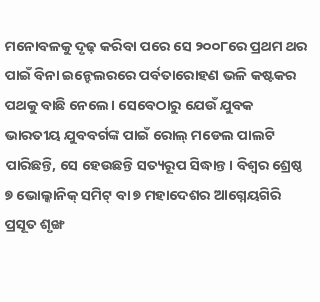ମନୋବଳକୁ ଦୃଢ଼ କରିବା ପରେ ସେ ୨୦୦୮ରେ ପ୍ରଥମ ଥର ପାଇଁ ବିନା ଇନ୍ହେଲରରେ ପର୍ବତାରୋହଣ ଭଳି କଷ୍ଟକର ପଥକୁ ବାଛି ନେଲେ। ସେବେଠାରୁ ଯେଉଁ ଯୁବକ ଭାରତୀୟ ଯୁବବର୍ଗଙ୍କ ପାଇଁ ରୋଲ୍ ମଡେଲ ପାଲଟି ପାରିଛନ୍ତି, ସେ ହେଉଛନ୍ତି ସତ୍ୟରୂପ ସିଦ୍ଧାନ୍ତ। ବିଶ୍ୱର ଶ୍ରେଷ୍ଠ ୭ ଭୋଲ୍କାନିକ୍ ସମିଟ୍ ବା ୭ ମହାଦେଶର ଆଗ୍ନେୟଗିରି ପ୍ରସୂତ ଶୃଙ୍ଖ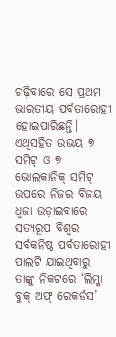ଚଢ଼ିବାରେ ସେ ପ୍ରଥମ ଭାରତୀୟ ପର୍ବତାରୋହୀ ହୋଇପାରିଛନ୍ତି। ଏଥିସହିତ ଉଭୟ ୭ ସମିଟ୍ ଓ ୭ ଭୋଲକାନିକ୍ ସମିଟ୍ ଉପରେ ନିଜର ବିଜୟ ଧ୍ୱଜା ଉଡ଼ାଇବାରେ ସତ୍ୟରୂପ ବିଶ୍ୱର ସର୍ବକନିଷ୍ଠ ପର୍ବତାରୋହୀ ପାଲଟି ଯାଇଥିବାରୁ ତାଙ୍କୁ ନିକଟରେ ‘ଲିମ୍କା ବୁକ୍ ଅଫ୍ ରେକର୍ଡସ’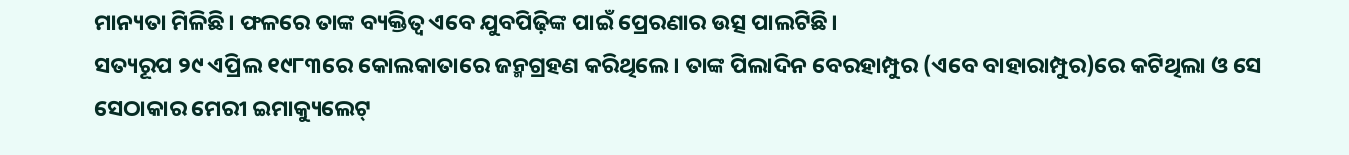ମାନ୍ୟତା ମିଳିଛି। ଫଳରେ ତାଙ୍କ ବ୍ୟକ୍ତିତ୍ୱ ଏବେ ଯୁବପିଢ଼ିଙ୍କ ପାଇଁ ପ୍ରେରଣାର ଉତ୍ସ ପାଲଟିଛି।
ସତ୍ୟରୂପ ୨୯ ଏପ୍ରିଲ ୧୯୮୩ରେ କୋଲକାତାରେ ଜନ୍ମଗ୍ରହଣ କରିଥିଲେ। ତାଙ୍କ ପିଲାଦିନ ବେରହାମ୍ପୁର (ଏବେ ବାହାରାମ୍ପୁର)ରେ କଟିଥିଲା ଓ ସେ ସେଠାକାର ମେରୀ ଇମାକ୍ୟୁଲେଟ୍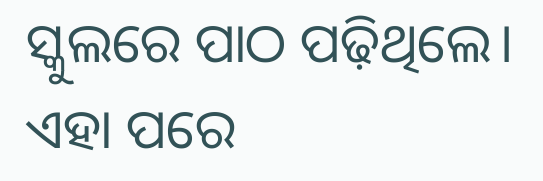ସ୍କୁଲରେ ପାଠ ପଢ଼ିଥିଲେ। ଏହା ପରେ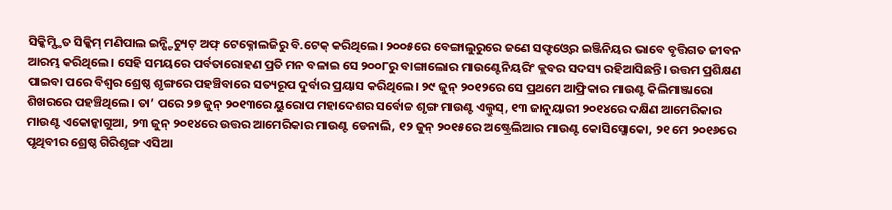ସିକ୍କିମ୍ସ୍ଥିତ ସିକ୍କିମ୍ ମଣିପାଲ ଇନ୍ଷ୍ଟିଚ୍ୟୁଟ୍ ଅଫ୍ ଟେକ୍ନୋଲଜିରୁ ବି.ଟେକ୍ କରିଥିଲେ। ୨୦୦୫ରେ ବେଙ୍ଗାଲୁରୁରେ ଜଣେ ସଫ୍ଟଓ୍ବେର ଇଞ୍ଜିନିୟର ଭାବେ ବୃତ୍ତିଗତ ଜୀବନ ଆରମ୍ଭ କରିଥିଲେ। ସେହି ସମୟରେ ପର୍ବତାରୋହଣ ପ୍ରତି ମନ ବଳାଇ ସେ ୨୦୦୮ରୁ ବାଙ୍ଗାଲୋର ମାଉଣ୍ଟେନିୟରିଂ କ୍ଲବର ସଦସ୍ୟ ରହିଆସିଛନ୍ତି। ଉତ୍ତମ ପ୍ରଶିକ୍ଷଣ ପାଇବା ପରେ ବିଶ୍ୱର ଶ୍ରେଷ୍ଠ ଶୃଙ୍ଗରେ ପହଞ୍ଚିବାରେ ସତ୍ୟରୂପ ଦୁର୍ବାର ପ୍ରୟାସ କରିଥିଲେ। ୨୯ ଜୁନ୍ ୨୦୧୨ରେ ସେ ପ୍ରଥମେ ଆଫ୍ରିକାର ମାଉଣ୍ଟ କିଲିମାଞ୍ଜାରୋ ଶିଖରରେ ପହଞ୍ଚିଥିଲେ। ତା’ ପରେ ୨୭ ଜୁନ୍ ୨୦୧୩ରେ ୟୁରୋପ ମହାଦେଶର ସର୍ବୋଚ୍ଚ ଶୃଙ୍ଗ ମାଉଣ୍ଟ ଏଲ୍ବ୍ରୁସ୍, ୧୩ ଜାନୁୟାରୀ ୨୦୧୪ରେ ଦକ୍ଷିଣ ଆମେରିକାର ମାଉଣ୍ଟ ଏକୋନ୍କାଗୁଆ, ୨୩ ଜୁନ୍ ୨୦୧୪ରେ ଉତ୍ତର ଆମେରିକାର ମାଉଣ୍ଟ ଡେନାଲି, ୧୨ ଜୁନ୍ ୨୦୧୫ରେ ଅଷ୍ଟ୍ରେଲିଆର ମାଉଣ୍ଟ କୋସିସ୍ଜୋକୋ, ୨୧ ମେ ୨୦୧୬ରେ ପୃଥିବୀର ଶ୍ରେଷ୍ଠ ଗିରିଶୃଙ୍ଗ ଏସିଆ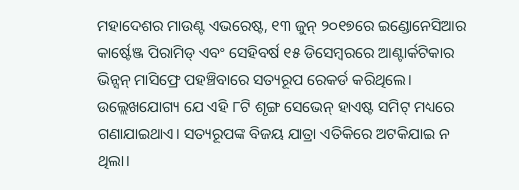ମହାଦେଶର ମାଉଣ୍ଟ ଏଭରେଷ୍ଟ, ୧୩ ଜୁନ୍ ୨୦୧୭ରେ ଇଣ୍ଡୋନେସିଆର କାର୍ଷ୍ଟେଞ୍ଜ ପିରାମିଡ୍ ଏବଂ ସେହିବର୍ଷ ୧୫ ଡିସେମ୍ବରରେ ଆଣ୍ଟାର୍କଟିକାର ଭିନ୍ସନ୍ ମାସିଫ୍ରେ ପହଞ୍ଚିବାରେ ସତ୍ୟରୂପ ରେକର୍ଡ କରିଥିଲେ। ଉଲ୍ଲେଖଯୋଗ୍ୟ ଯେ ଏହି ୮ଟି ଶୃଙ୍ଗ ସେଭେନ୍ ହାଏଷ୍ଟ ସମିଟ୍ ମଧ୍ୟରେ ଗଣାଯାଇଥାଏ। ସତ୍ୟରୂପଙ୍କ ବିଜୟ ଯାତ୍ରା ଏତିକିରେ ଅଟକିଯାଇ ନ ଥିଲା।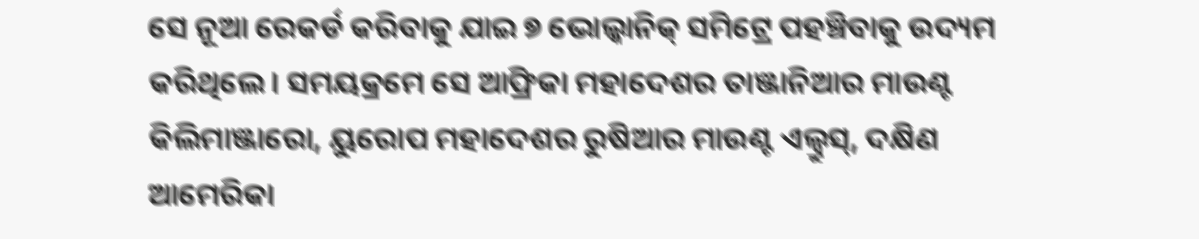ସେ ନୂଆ ରେକର୍ଡ କରିବାକୁ ଯାଇ ୭ ଭୋଲ୍କାନିକ୍ ସମିଟ୍ରେ ପହଞ୍ଚିବାକୁ ଉଦ୍ୟମ କରିଥିଲେ। ସମୟକ୍ରମେ ସେ ଆଫ୍ରିକା ମହାଦେଶର ତାଞ୍ଜାନିଆର ମାଉଣ୍ଟ କିଲିମାଞ୍ଜାରୋ, ୟୁରୋପ ମହାଦେଶର ରୁଷିଆର ମାଉଣ୍ଟ ଏଲ୍ବ୍ରୁସ୍, ଦକ୍ଷିଣ ଆମେରିକା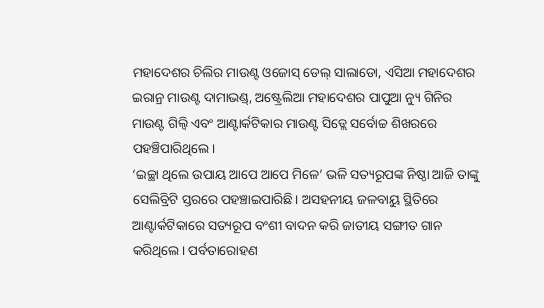ମହାଦେଶର ଚିଲିର ମାଉଣ୍ଟ ଓଜୋସ୍ ଡେଲ୍ ସାଲାଡୋ, ଏସିଆ ମହାଦେଶର ଇରାନ୍ର ମାଉଣ୍ଟ ଦାମାଭଣ୍ଡ୍, ଅଷ୍ଟ୍ରେଲିଆ ମହାଦେଶର ପାପୁଆ ନ୍ୟୁ ଗିନିର ମାଉଣ୍ଟ ଗିଲ୍ବି ଏବଂ ଆଣ୍ଟାର୍କଟିକାର ମାଉଣ୍ଟ ସିଡ୍ଲେ ସର୍ବୋଚ୍ଚ ଶିଖରରେ ପହଞ୍ଚିପାରିଥିଲେ।
‘ଇଚ୍ଛା ଥିଲେ ଉପାୟ ଆପେ ଆପେ ମିଳେ’ ଭଳି ସତ୍ୟରୂପଙ୍କ ନିଷ୍ଠା ଆଜି ତାଙ୍କୁ ସେଲିବ୍ରିଟି ସ୍ତରରେ ପହଞ୍ଚାଇପାରିଛି। ଅସହନୀୟ ଜଳବାୟୁ ସ୍ଥିତିରେ ଆଣ୍ଟାର୍କଟିକାରେ ସତ୍ୟରୂପ ବଂଶୀ ବାଦନ କରି ଜାତୀୟ ସଙ୍ଗୀତ ଗାନ କରିଥିଲେ। ପର୍ବତାରୋହଣ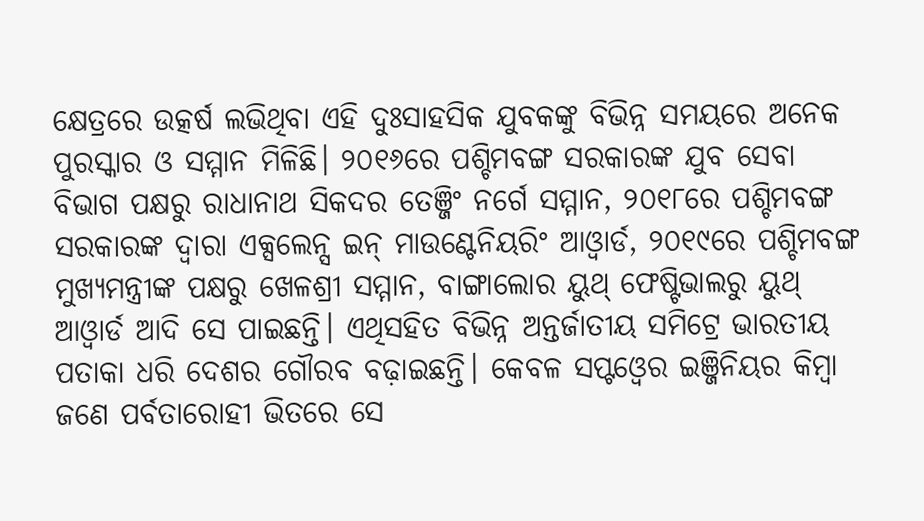କ୍ଷେତ୍ରରେ ଉତ୍କର୍ଷ ଲଭିଥିବା ଏହି ଦୁଃସାହସିକ ଯୁବକଙ୍କୁ ବିଭିନ୍ନ ସମୟରେ ଅନେକ ପୁରସ୍କାର ଓ ସମ୍ମାନ ମିଳିଛି। ୨୦୧୬ରେ ପଶ୍ଚିମବଙ୍ଗ ସରକାରଙ୍କ ଯୁବ ସେବା ବିଭାଗ ପକ୍ଷରୁ ରାଧାନାଥ ସିକଦର ତେଞ୍ଜିଂ ନର୍ଗେ ସମ୍ମାନ, ୨୦୧୮ରେ ପଶ୍ଚିମବଙ୍ଗ ସରକାରଙ୍କ ଦ୍ୱାରା ଏକ୍ସଲେନ୍ସ ଇନ୍ ମାଉଣ୍ଟେନିୟରିଂ ଆଓ୍ବାର୍ଡ, ୨୦୧୯ରେ ପଶ୍ଚିମବଙ୍ଗ ମୁଖ୍ୟମନ୍ତ୍ରୀଙ୍କ ପକ୍ଷରୁ ଖେଳଶ୍ରୀ ସମ୍ମାନ, ବାଙ୍ଗାଲୋର ୟୁଥ୍ ଫେଷ୍ଟିଭାଲରୁ ୟୁଥ୍ ଆଓ୍ବାର୍ଡ ଆଦି ସେ ପାଇଛନ୍ତି। ଏଥିସହିତ ବିଭିନ୍ନ ଅନ୍ତର୍ଜାତୀୟ ସମିଟ୍ରେ ଭାରତୀୟ ପତାକା ଧରି ଦେଶର ଗୌରବ ବଢ଼ାଇଛନ୍ତି। କେବଳ ସପ୍ଟଓ୍ବେର ଇଞ୍ଜିନିୟର କିମ୍ବା ଜଣେ ପର୍ବତାରୋହୀ ଭିତରେ ସେ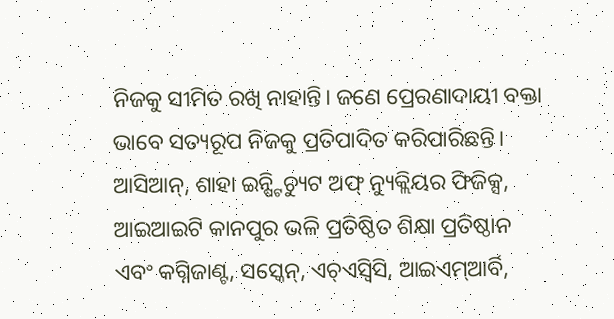ନିଜକୁ ସୀମିତ ରଖି ନାହାନ୍ତି। ଜଣେ ପ୍ରେରଣାଦାୟୀ ବକ୍ତା ଭାବେ ସତ୍ୟରୂପ ନିଜକୁ ପ୍ରତିପାଦିତ କରିପାରିଛନ୍ତି। ଆସିଆନ୍, ଶାହା ଇନ୍ଷ୍ଟିଚ୍ୟୁଟ ଅଫ୍ ନ୍ୟୁକ୍ଲିୟର ଫିଜିକ୍ସ, ଆଇଆଇଟି କାନପୁର ଭଳି ପ୍ରତିଷ୍ଠିତ ଶିକ୍ଷା ପ୍ରତିଷ୍ଠାନ ଏବଂ କଗ୍ନିଜାଣ୍ଟ, ସସ୍କେନ୍, ଏଚ୍ଏସ୍ବିସି, ଆଇଏମ୍ଆର୍ବି,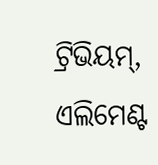ଟ୍ରିଭିୟମ୍, ଏଲିମେଣ୍ଟ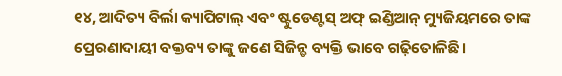୧୪, ଆଦିତ୍ୟ ବିର୍ଲା କ୍ୟାପିଟାଲ୍ ଏବଂ ଷ୍ଟୁଡେଣ୍ଟସ୍ ଅଫ୍ ଇଣ୍ଡିଆନ୍ ମ୍ୟୁଜିୟମରେ ତାଙ୍କ ପ୍ରେରଣାଦାୟୀ ବକ୍ତବ୍ୟ ତାଙ୍କୁ ଜଣେ ସିଜିନ୍ଡ ବ୍ୟକ୍ତି ଭାବେ ଗଢ଼ିତୋଳିଛି।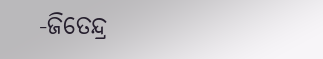-ଜିତେନ୍ଦ୍ର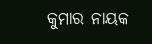କୁମାର ନାୟକ